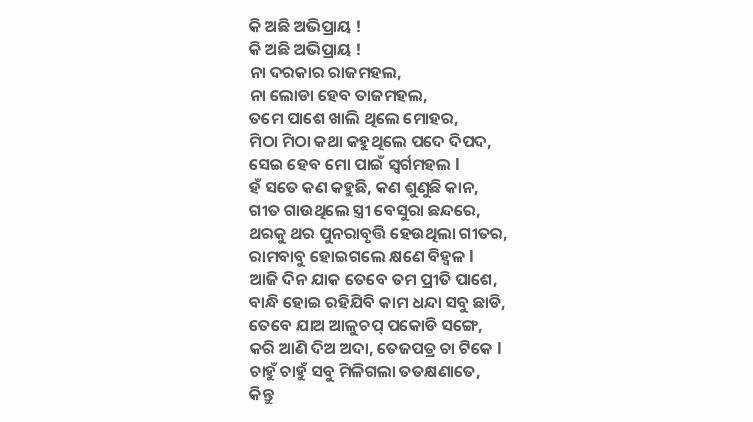କି ଅଛି ଅଭିପ୍ରାୟ !
କି ଅଛି ଅଭିପ୍ରାୟ !
ନା ଦରକାର ରାଜମହଲ,
ନା ଲୋଡା ହେବ ତାଜମହଲ,
ତମେ ପାଶେ ଖାଲି ଥିଲେ ମୋହର,
ମିଠା ମିଠା କଥା କହୁଥିଲେ ପଦେ ଦିପଦ,
ସେଇ ହେବ ମୋ ପାଇଁ ସ୍ଵର୍ଗମହଲ l
ହଁ ସତେ କଣ କହୁଛି, କଣ ଶୁଣୁଛି କାନ,
ଗୀତ ଗାଉଥିଲେ ସ୍ତ୍ରୀ ବେସୁରା ଛନ୍ଦରେ,
ଥରକୁ ଥର ପୁନରାବୃତ୍ତି ହେଉଥିଲା ଗୀତର,
ରାମବାବୁ ହୋଇଗଲେ କ୍ଷଣେ ବିହ୍ଵଳ l
ଆଜି ଦିନ ଯାକ ତେବେ ତମ ପ୍ରୀତି ପାଶେ,
ବାନ୍ଧି ହୋଇ ରହିଯିବି କାମ ଧନ୍ଦା ସବୁ ଛାଡି,
ତେବେ ଯାଅ ଆଳୁଚପ୍ ପକୋଡି ସଙ୍ଗେ,
କରି ଆଣି ଦିଅ ଅଦା, ତେଜପତ୍ର ଚା ଟିକେ l
ଚାହୁଁ ଚାହୁଁ ସବୁ ମିଳିଗଲା ତତକ୍ଷଣାତେ,
କିନ୍ତୁ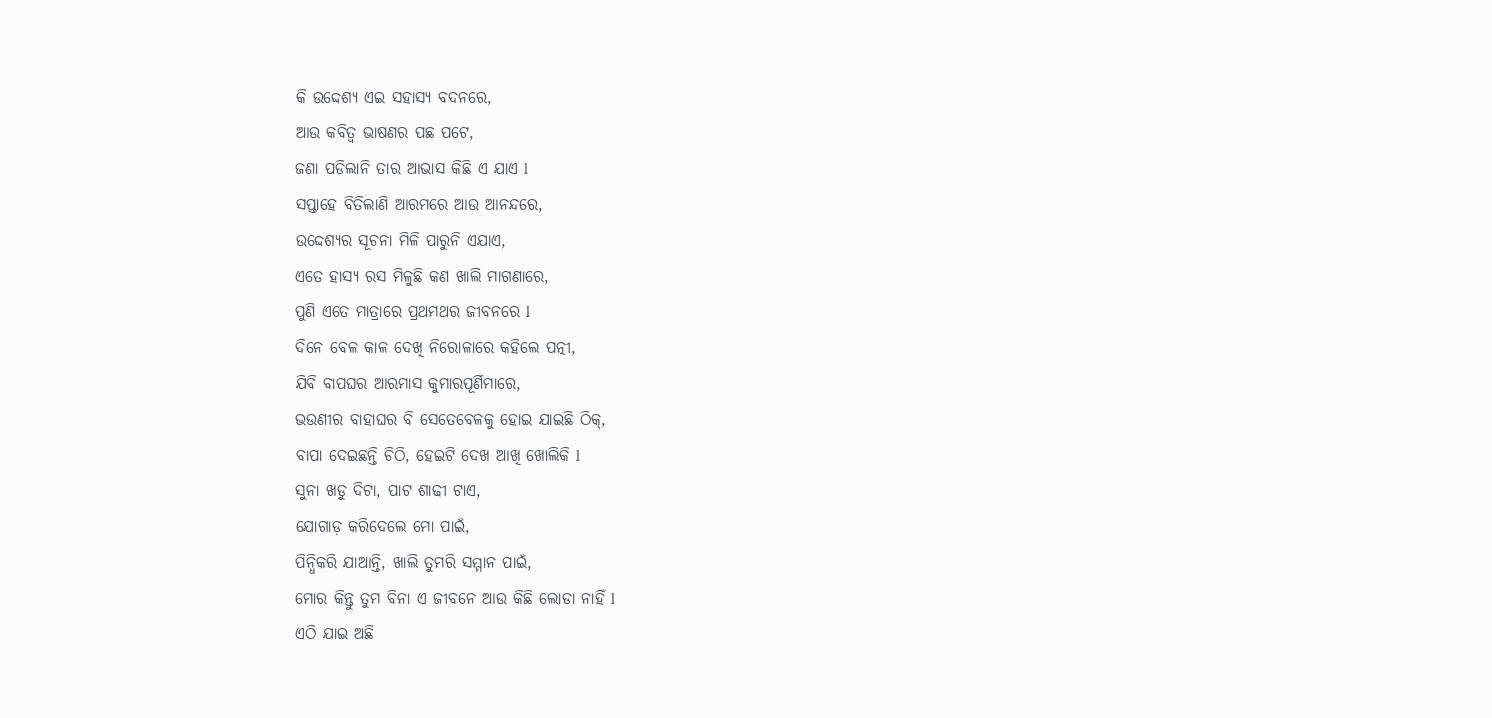କି ଉଦ୍ଦେଶ୍ୟ ଏଇ ସହାସ୍ୟ ବଦନରେ,
ଆଉ କବିତ୍ୱ ଭାଷଣର ପଛ ପଟେ,
ଜଣା ପଡିଲାନି ତାର ଆଭାସ କିଛି ଏ ଯାଏ l
ସପ୍ତାହେ ବିତିଲାଣି ଆରମରେ ଆଉ ଆନନ୍ଦରେ,
ଉଦ୍ଦେଶ୍ୟର ସୂଚନା ମିଳି ପାରୁନି ଏଯାଏ,
ଏତେ ହାସ୍ୟ ରସ ମିଳୁଛି କଣ ଖାଲି ମାଗଣାରେ,
ପୁଣି ଏତେ ମାତ୍ରାରେ ପ୍ରଥମଥର ଜୀବନରେ l
ଦିନେ ବେଳ କାଳ ଦେଖି ନିରୋଳାରେ କହିଲେ ପତ୍ନୀ,
ଯିବି ବାପଘର ଆରମାସ କୁମାରପୂର୍ଣିମାରେ,
ଭଉଣୀର ବାହାଘର ବି ସେତେବେଳକୁ ହୋଇ ଯାଇଛି ଠିକ୍,
ବାପା ଦେଇଛନ୍ତି ଚିଠି, ହେଇଟି ଦେଖ ଆଖି ଖୋଲିକି l
ସୁନା ଖଡୁ ଦିଟା, ପାଟ ଶାଢୀ ଟାଏ,
ଯୋଗାଡ଼ କରିଦେଲେ ମୋ ପାଇଁ,
ପିନ୍ଧିକରି ଯାଆନ୍ତି, ଖାଲି ତୁମରି ସମ୍ମାନ ପାଇଁ,
ମୋର କିନ୍ତୁ ତୁମ ବିନା ଏ ଜୀବନେ ଆଉ କିଛି ଲୋଡା ନାହିଁ l
ଏଠି ଯାଇ ଅଛି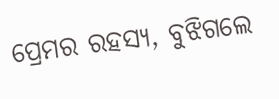ପ୍ରେମର ରହସ୍ୟ, ବୁଝିଗଲେ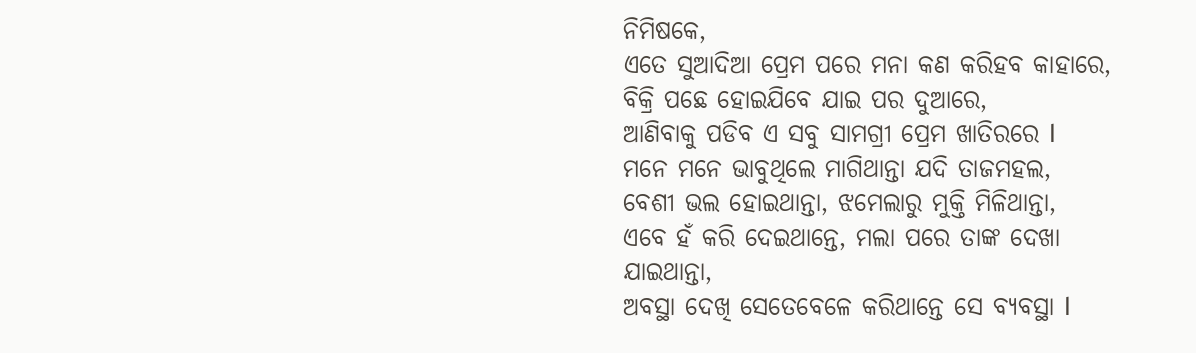ନିମିଷକେ,
ଏତେ ସୁଆଦିଆ ପ୍ରେମ ପରେ ମନା କଣ କରିହବ କାହାରେ,
ବିକ୍ରି ପଛେ ହୋଇଯିବେ ଯାଇ ପର ଦୁଆରେ,
ଆଣିବାକୁ ପଡିବ ଏ ସବୁ ସାମଗ୍ରୀ ପ୍ରେମ ଖାତିରରେ l
ମନେ ମନେ ଭାବୁଥିଲେ ମାଗିଥାନ୍ତା ଯଦି ତାଜମହଲ,
ବେଶୀ ଭଲ ହୋଇଥାନ୍ତା, ଝମେଲାରୁ ମୁକ୍ତି ମିଳିଥାନ୍ତା,
ଏବେ ହଁ କରି ଦେଇଥାନ୍ତେ, ମଲା ପରେ ତାଙ୍କ ଦେଖା ଯାଇଥାନ୍ତା,
ଅବସ୍ଥା ଦେଖି ସେତେବେଳେ କରିଥାନ୍ତେ ସେ ବ୍ୟବସ୍ଥା l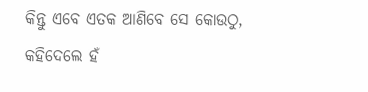କିନ୍ତୁ ଏବେ ଏତକ ଆଣିବେ ସେ କୋଉଠୁ,
କହିଦେଲେ ହଁ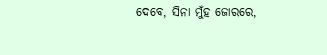ଦେବେ, ସିନା ମୁଁହ ଜୋରରେ,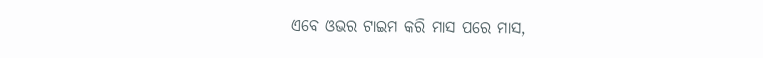ଏବେ ଓଭର ଟାଇମ କରି ମାସ ପରେ ମାସ,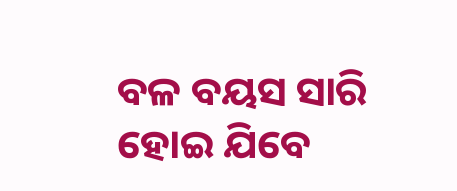ବଳ ବୟସ ସାରି ହୋଇ ଯିବେ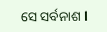ସେ ସର୍ବନାଶ l